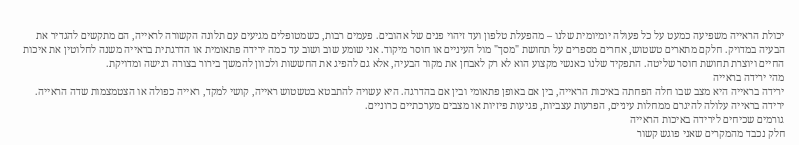יכולת הראייה משפיעה כמעט על כל פעולה יומיומית שלנו – מהפעלת טלפון ועד זיהוי פנים של אהובים. פעמים רבות, כשמטופלים מגיעים עם תלונה הקשורה לראייה, הם מתקשים להגדיר את הבעיה במדויק. חלקם מתארים טשטוש, אחרים מספרים על תחושת "מסך" מול העיניים או חוסר מיקוד. אני שומע שוב ושוב עד כמה ירידה פתאומית או הדרגתית בראייה משנה לחלוטין את איכות החיים ויוצרת תחושת חוסר שליטה. התפקיד שלנו כאנשי מקצוע הוא לא רק לאבחן את מקור הבעיה, אלא גם להפיג את החששות ולכוון להמשך בירור בצורה רגישה ומדויקת.
מהי ירידה בראייה
ירידה בראייה היא מצב שבו חלה הפחתה באיכות הראייה, בין אם באופן פתאומי ובין אם בהדרגה. היא עשויה להתבטא בטשטוש ראייה, קושי למקד, ראייה כפולה או הצטמצמות שדה הראייה. ירידה בראייה עלולה להיגרם ממחלות עיניים, הפרעות עצביות, פגיעות פיזיות או מצבים מערכתיים כרוניים.
גורמים שכיחים לירידה באיכות הראייה
חלק נכבד מהמקרים שאני פוגש קשור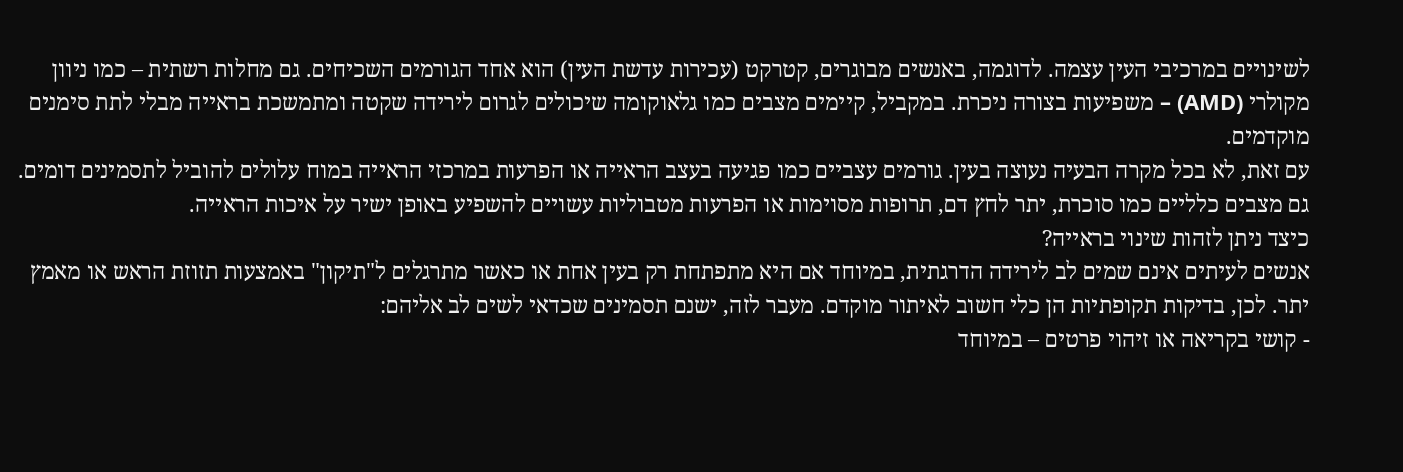לשינויים במרכיבי העין עצמה. לדוגמה, באנשים מבוגרים, קטרקט (עכירות עדשת העין) הוא אחד הגורמים השכיחים. גם מחלות רשתית – כמו ניוון מקולרי (AMD) – משפיעות בצורה ניכרת. במקביל, קיימים מצבים כמו גלאוקומה שיכולים לגרום לירידה שקטה ומתמשכת בראייה מבלי לתת סימנים מוקדמים.
עם זאת, לא בכל מקרה הבעיה נעוצה בעין. גורמים עצביים כמו פגיעה בעצב הראייה או הפרעות במרכזי הראייה במוח עלולים להוביל לתסמינים דומים. גם מצבים כלליים כמו סוכרת, יתר לחץ דם, תרופות מסוימות או הפרעות מטבוליות עשויים להשפיע באופן ישיר על איכות הראייה.
כיצד ניתן לזהות שינוי בראייה?
אנשים לעיתים אינם שמים לב לירידה הדרגתית, במיוחד אם היא מתפתחת רק בעין אחת או כאשר מתרגלים ל"תיקון" באמצעות תזוזת הראש או מאמץ יתר. לכן, בדיקות תקופתיות הן כלי חשוב לאיתור מוקדם. מעבר לזה, ישנם תסמינים שכדאי לשים לב אליהם:
- קושי בקריאה או זיהוי פרטים – במיוחד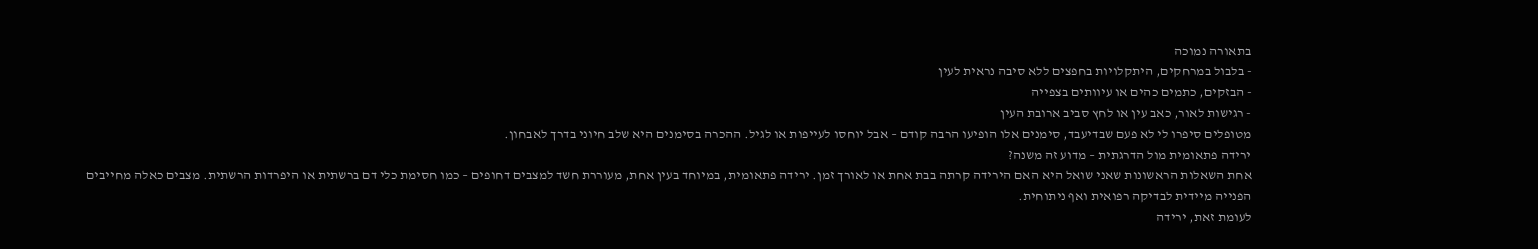בתאורה נמוכה
- בלבול במרחקים, היתקלויות בחפצים ללא סיבה נראית לעין
- הבזקים, כתמים כהים או עיוותים בצפייה
- רגישות לאור, כאב עין או לחץ סביב ארובת העין
מטופלים סיפרו לי לא פעם שבדיעבד, סימנים אלו הופיעו הרבה קודם – אבל יוחסו לעייפות או לגיל. ההכרה בסימנים היא שלב חיוני בדרך לאבחון.
ירידה פתאומית מול הדרגתית – מדוע זה משנה?
אחת השאלות הראשונות שאני שואל היא האם הירידה קרתה בבת אחת או לאורך זמן. ירידה פתאומית, במיוחד בעין אחת, מעוררת חשד למצבים דחופים – כמו חסימת כלי דם ברשתית או היפרדות הרשתית. מצבים כאלה מחייבים הפנייה מיידית לבדיקה רפואית ואף ניתוחית.
לעומת זאת, ירידה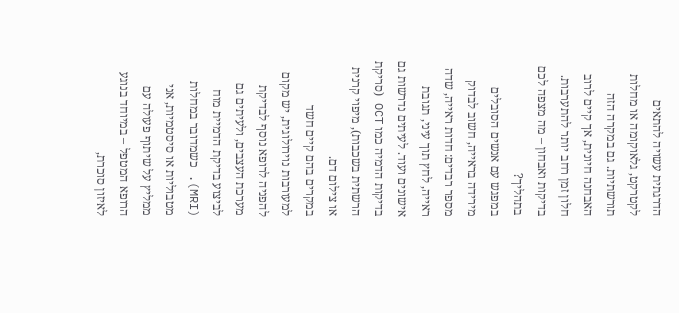הדרגתית עשויה להתאים לקטרקט, גלאוקומה או מחלות תורשתיות. גם במקרה הזה האבחנה חיונית, אך קיים לרוב חלון זמן רחב יותר להתערבות.
בדיקות ואבחון – מה מצפה לכם בתהליך?
במפגש עם אנשים הסובלים מירידה בראייה, חשוב לבדוק מספר רבדים: חדות ראייה, שדה ראייה, לחץ תוך עיני, תגובת אישונים ועוד. לעיתים נדרשות גם בדיקות הדמיה כמו OCT (סריקת הרשתית בשכבות), מיפוי קרנית או צילום דם.
במקרים בהם קיים חשד למעורבות נוירולוגית, יש מקום להפניה לרופא נוסף לבדיקת מערכת העצבים, ולעיתים גם לביצוע בדיקת הדמיית מוח (MRI). כשמדובר במחלות מטבוליות או סיסטמיות, אני ממליץ על שיתוף פעולה עם הרופא המטפל – במיוחד בנוגע לאיזון סוכרת,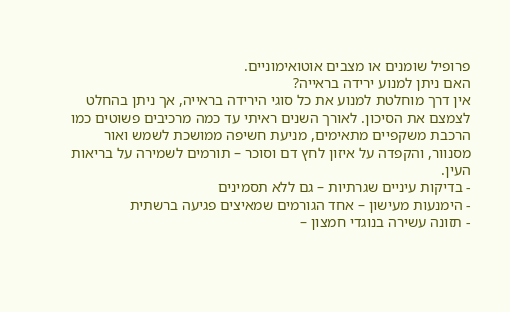פרופיל שומנים או מצבים אוטואימוניים.
האם ניתן למנוע ירידה בראייה?
אין דרך מוחלטת למנוע את כל סוגי הירידה בראייה, אך ניתן בהחלט לצמצם את הסיכון. לאורך השנים ראיתי עד כמה מרכיבים פשוטים כמו הרכבת משקפיים מתאימים, מניעת חשיפה ממושכת לשמש ואור מסנוור, והקפדה על איזון לחץ דם וסוכר – תורמים לשמירה על בריאות העין.
- בדיקות עיניים שגרתיות – גם ללא תסמינים
- הימנעות מעישון – אחד הגורמים שמאיצים פגיעה ברשתית
- תזונה עשירה בנוגדי חמצון –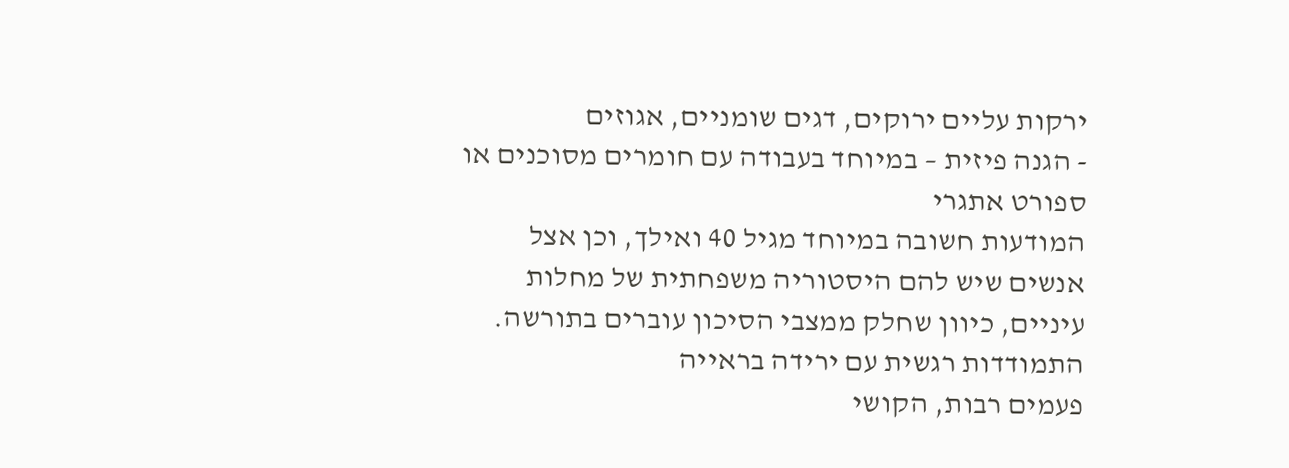ירקות עליים ירוקים, דגים שומניים, אגוזים
- הגנה פיזית – במיוחד בעבודה עם חומרים מסוכנים או ספורט אתגרי
המודעות חשובה במיוחד מגיל 40 ואילך, וכן אצל אנשים שיש להם היסטוריה משפחתית של מחלות עיניים, כיוון שחלק ממצבי הסיכון עוברים בתורשה.
התמודדות רגשית עם ירידה בראייה
פעמים רבות, הקושי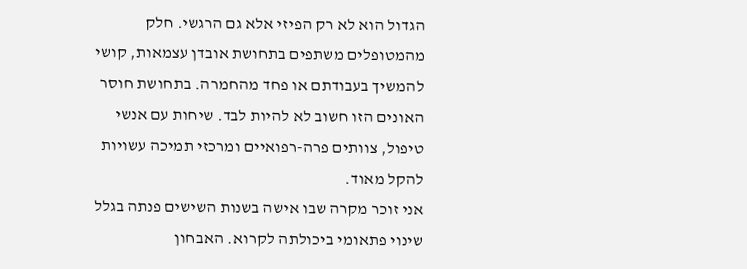הגדול הוא לא רק הפיזי אלא גם הרגשי. חלק מהמטופלים משתפים בתחושת אובדן עצמאות, קושי להמשיך בעבודתם או פחד מהחמרה. בתחושת חוסר האונים הזו חשוב לא להיות לבד. שיחות עם אנשי טיפול, צוותים פרה-רפואיים ומרכזי תמיכה עשויות להקל מאוד.
אני זוכר מקרה שבו אישה בשנות השישים פנתה בגלל שינוי פתאומי ביכולתה לקרוא. האבחון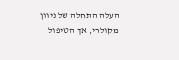העלה התחלה של ניוון מקולרי, אך הטיפול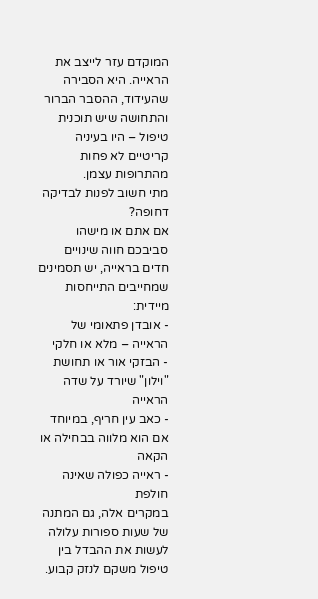המוקדם עזר לייצב את הראייה. היא הסבירה שהעידוד, ההסבר הברור והתחושה שיש תוכנית טיפול – היו בעיניה קריטיים לא פחות מהתרופות עצמן.
מתי חשוב לפנות לבדיקה דחופה?
אם אתם או מישהו סביבכם חווה שינויים חדים בראייה, יש תסמינים שמחייבים התייחסות מיידית:
- אובדן פתאומי של הראייה – מלא או חלקי
- הבזקי אור או תחושת "וילון" שיורד על שדה הראייה
- כאב עין חריף, במיוחד אם הוא מלווה בבחילה או הקאה
- ראייה כפולה שאינה חולפת
במקרים אלה, גם המתנה של שעות ספורות עלולה לעשות את ההבדל בין טיפול משקם לנזק קבוע.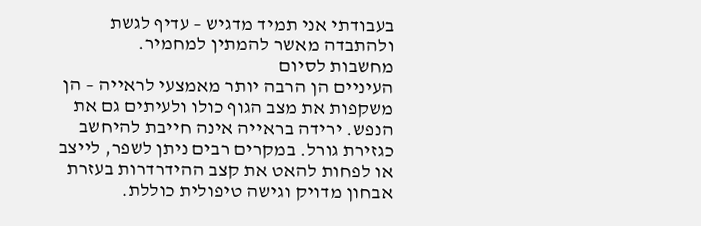בעבודתי אני תמיד מדגיש – עדיף לגשת ולהתבדה מאשר להמתין למחמיר.
מחשבות לסיום
העיניים הן הרבה יותר מאמצעי לראייה – הן משקפות את מצב הגוף כולו ולעיתים גם את הנפש. ירידה בראייה אינה חייבת להיחשב כגזירת גורל. במקרים רבים ניתן לשפר, לייצב או לפחות להאט את קצב ההידרדרות בעזרת אבחון מדויק וגישה טיפולית כוללת.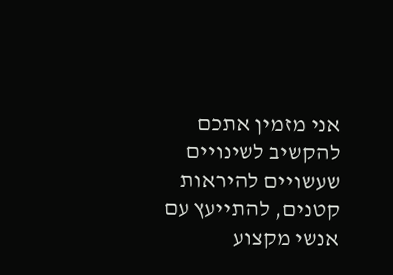אני מזמין אתכם להקשיב לשינויים שעשויים להיראות קטנים, להתייעץ עם אנשי מקצוע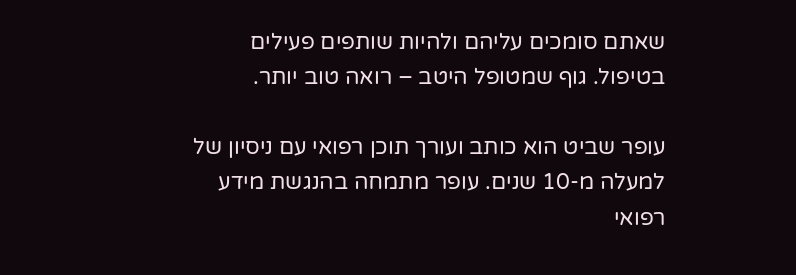שאתם סומכים עליהם ולהיות שותפים פעילים בטיפול. גוף שמטופל היטב – רואה טוב יותר.

עופר שביט הוא כותב ועורך תוכן רפואי עם ניסיון של למעלה מ-10 שנים. עופר מתמחה בהנגשת מידע רפואי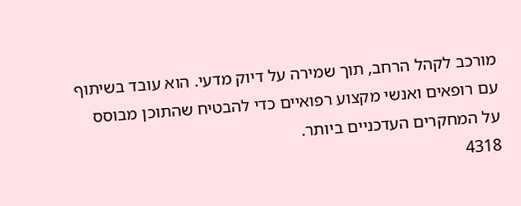מורכב לקהל הרחב, תוך שמירה על דיוק מדעי. הוא עובד בשיתוף עם רופאים ואנשי מקצוע רפואיים כדי להבטיח שהתוכן מבוסס על המחקרים העדכניים ביותר.
4318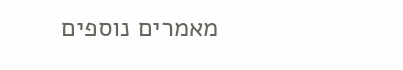מאמרים נוספים